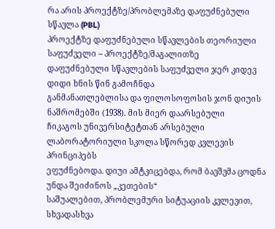რა არის პროექტზე/პრობლემაზე დაფუძნებული სწავლა (PBL)
პროექტზე დაფუძნებული სწავლების თეორიული საფუძველი – პროექტზე/მაგალითზე
დაფუძნებული სწავლების საფუძველი ჯერ კიდევ დიდი ხნის წინ გამოჩნდა
განმანათლებლისა და ფილოსოფოსის ჯონ დიუის ნაშრომებში (1938). მის მიერ დაარსებული
ჩიკაგოს უნივერსიტეტთან არსებული ლაბორატორიული სკოლა სწორედ კვლევის პრინციპებს
ეფუძნებოდა. დიუი ამტკიცებდა, რომ ბავშვმა ცოდნა უნდა შეიძინოს „კეთების“
საშუალებით, პრობლემური სიტუაციის კვლევით, სხვადასხვა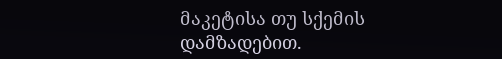მაკეტისა თუ სქემის
დამზადებით.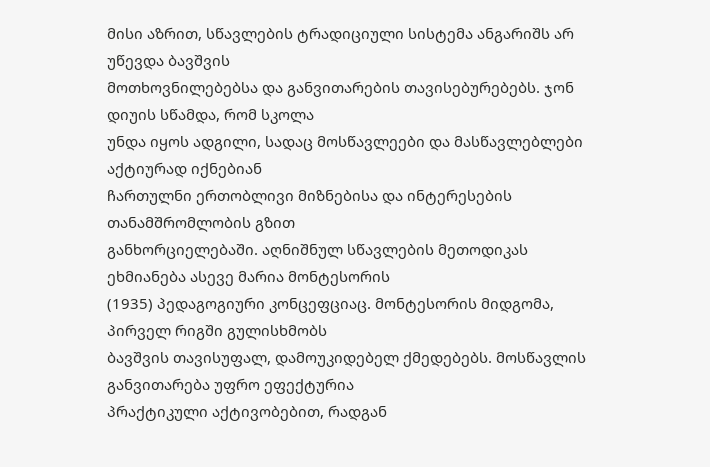მისი აზრით, სწავლების ტრადიციული სისტემა ანგარიშს არ უწევდა ბავშვის
მოთხოვნილებებსა და განვითარების თავისებურებებს. ჯონ დიუის სწამდა, რომ სკოლა
უნდა იყოს ადგილი, სადაც მოსწავლეები და მასწავლებლები აქტიურად იქნებიან
ჩართულნი ერთობლივი მიზნებისა და ინტერესების თანამშრომლობის გზით
განხორციელებაში. აღნიშნულ სწავლების მეთოდიკას ეხმიანება ასევე მარია მონტესორის
(1935) პედაგოგიური კონცეფციაც. მონტესორის მიდგომა, პირველ რიგში გულისხმობს
ბავშვის თავისუფალ, დამოუკიდებელ ქმედებებს. მოსწავლის განვითარება უფრო ეფექტურია
პრაქტიკული აქტივობებით, რადგან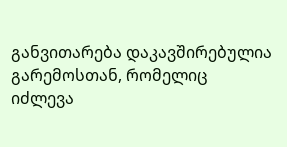განვითარება დაკავშირებულია გარემოსთან, რომელიც
იძლევა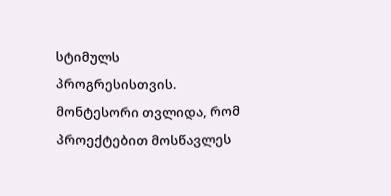სტიმულს პროგრესისთვის. მონტესორი თვლიდა, რომ პროექტებით მოსწავლეს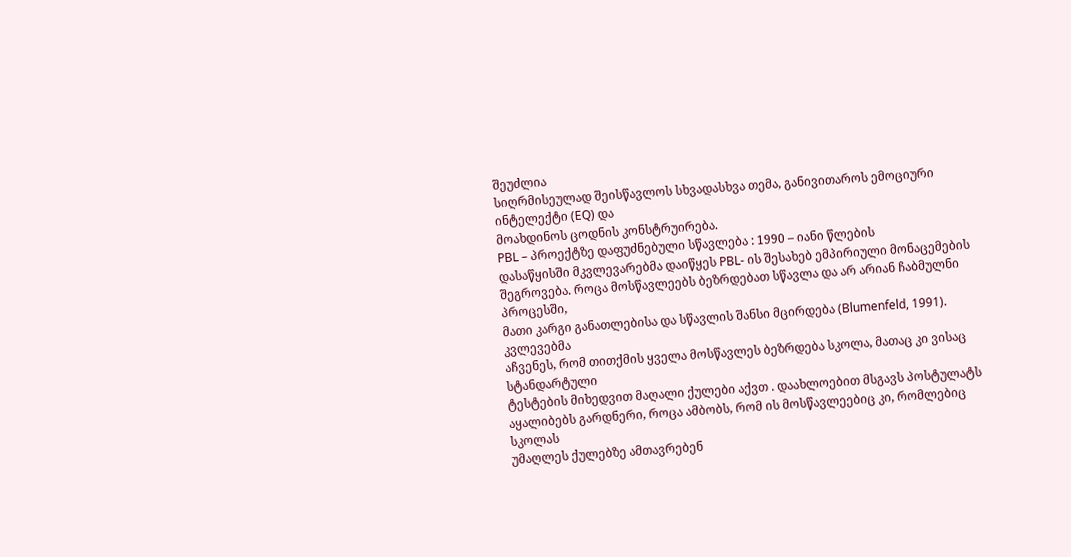შეუძლია
სიღრმისეულად შეისწავლოს სხვადასხვა თემა, განივითაროს ემოციური ინტელექტი (EQ) და
მოახდინოს ცოდნის კონსტრუირება.
PBL – პროექტზე დაფუძნებული სწავლება : 1990 – იანი წლების
დასაწყისში მკვლევარებმა დაიწყეს PBL- ის შესახებ ემპირიული მონაცემების
შეგროვება. როცა მოსწავლეებს ბეზრდებათ სწავლა და არ არიან ჩაბმულნი პროცესში,
მათი კარგი განათლებისა და სწავლის შანსი მცირდება (Blumenfeld, 1991). კვლევებმა
აჩვენეს, რომ თითქმის ყველა მოსწავლეს ბეზრდება სკოლა, მათაც კი ვისაც სტანდარტული
ტესტების მიხედვით მაღალი ქულები აქვთ . დაახლოებით მსგავს პოსტულატს
აყალიბებს გარდნერი, როცა ამბობს, რომ ის მოსწავლეებიც კი, რომლებიც სკოლას
უმაღლეს ქულებზე ამთავრებენ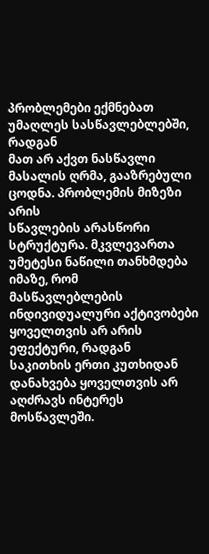პრობლემები ექმნებათ უმაღლეს სასწავლებლებში, რადგან
მათ არ აქვთ ნასწავლი მასალის ღრმა, გააზრებული ცოდნა. პრობლემის მიზეზი არის
სწავლების არასწორი სტრუქტურა. მკვლევართა უმეტესი ნაწილი თანხმდება იმაზე, რომ
მასწავლებლების ინდივიდუალური აქტივობები ყოველთვის არ არის ეფექტური, რადგან
საკითხის ერთი კუთხიდან დანახვება ყოველთვის არ აღძრავს ინტერეს მოსწავლეში.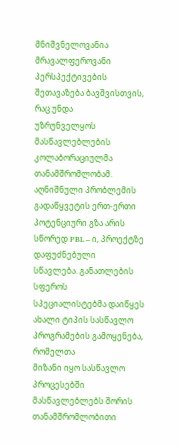მნიშვნელოვანია მრავალფეროვანი პერსპექტივების შეთავაზება ბავშვისთვის, რაც უნდა
უზრუნველყოს მასწავლებლების კოლაბორაციულმა თანამშრომლობამ. აღნიშნული პრობლემის
გადაწყვეტის ერთ-ერთი პოტენციური გზა არის სწორედ PBL – ი, პროექტზე დაფუძნებული
სწავლება. განათლების სფეროს
სპეციალისტებმა დაიწყეს ახალი ტიპის სასწავლო პროგრამების გამოყენება, რომელთა
მიზანი იყო სასწავლო პროცესებში მასწავლებლებს შორის თანამშრომლობითი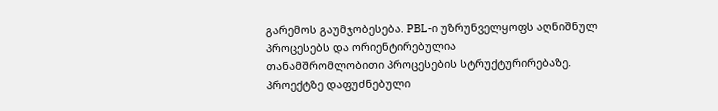გარემოს გაუმჯობესება. PBL-ი უზრუნველყოფს აღნიშნულ პროცესებს და ორიენტირებულია
თანამშრომლობითი პროცესების სტრუქტურირებაზე. პროექტზე დაფუძნებული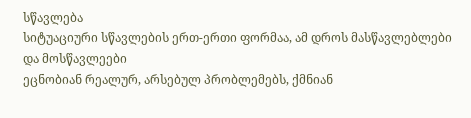სწავლება
სიტუაციური სწავლების ერთ-ერთი ფორმაა, ამ დროს მასწავლებლები და მოსწავლეები
ეცნობიან რეალურ, არსებულ პრობლემებს, ქმნიან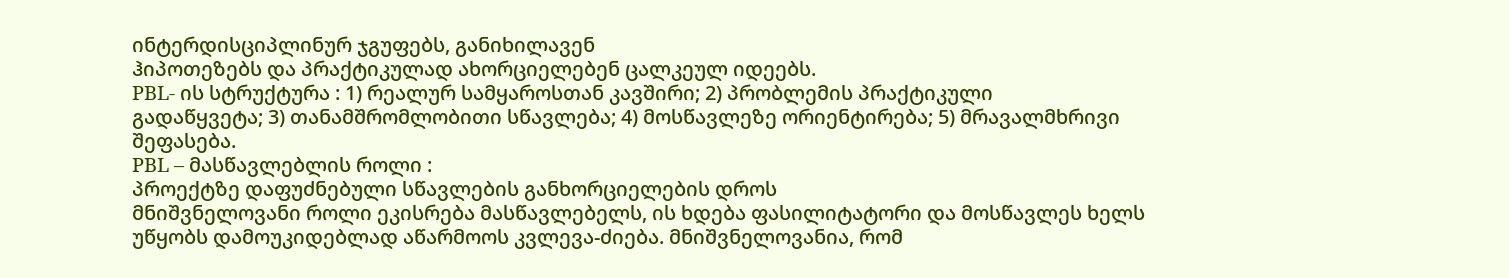ინტერდისციპლინურ ჯგუფებს, განიხილავენ
ჰიპოთეზებს და პრაქტიკულად ახორციელებენ ცალკეულ იდეებს.
PBL- ის სტრუქტურა : 1) რეალურ სამყაროსთან კავშირი; 2) პრობლემის პრაქტიკული
გადაწყვეტა; 3) თანამშრომლობითი სწავლება; 4) მოსწავლეზე ორიენტირება; 5) მრავალმხრივი
შეფასება.
PBL – მასწავლებლის როლი :
პროექტზე დაფუძნებული სწავლების განხორციელების დროს
მნიშვნელოვანი როლი ეკისრება მასწავლებელს, ის ხდება ფასილიტატორი და მოსწავლეს ხელს
უწყობს დამოუკიდებლად აწარმოოს კვლევა-ძიება. მნიშვნელოვანია, რომ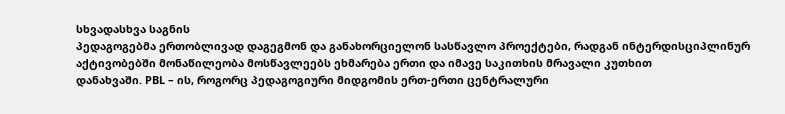სხვადასხვა საგნის
პედაგოგებმა ერთობლივად დაგეგმონ და განახორციელონ სასწავლო პროექტები, რადგან ინტერდისციპლინურ
აქტივობებში მონაწილეობა მოსწავლეებს ეხმარება ერთი და იმავე საკითხის მრავალი კუთხით
დანახვაში. PBL – ის, როგორც პედაგოგიური მიდგომის ერთ-ერთი ცენტრალური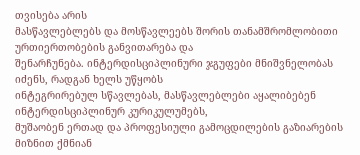თვისება არის
მასწავლებლებს და მოსწავლეებს შორის თანამშრომლობითი ურთიერთობების განვითარება და
შენარჩუნება. ინტერდისციპლინური ჯგუფები მნიშვნელობას იძენს, რადგან ხელს უწყობს
ინტეგრირებულ სწავლებას, მასწავლებლები აყალიბებენ ინტერდისციპლინურ კურიკულუმებს,
მუშაობენ ერთად და პროფესიული გამოცდილების გაზიარების მიზნით ქმნიან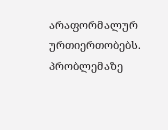არაფორმალურ ურთიერთობებს.
პრობლემაზე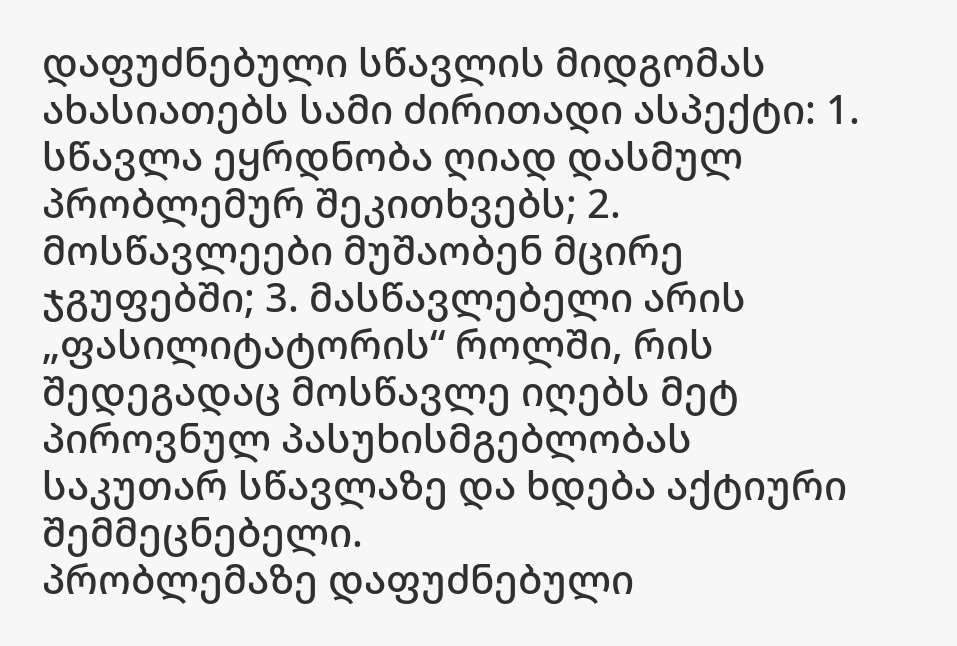დაფუძნებული სწავლის მიდგომას ახასიათებს სამი ძირითადი ასპექტი: 1.
სწავლა ეყრდნობა ღიად დასმულ პრობლემურ შეკითხვებს; 2. მოსწავლეები მუშაობენ მცირე ჯგუფებში; 3. მასწავლებელი არის „ფასილიტატორის“ როლში, რის შედეგადაც მოსწავლე იღებს მეტ პიროვნულ პასუხისმგებლობას საკუთარ სწავლაზე და ხდება აქტიური შემმეცნებელი.
პრობლემაზე დაფუძნებული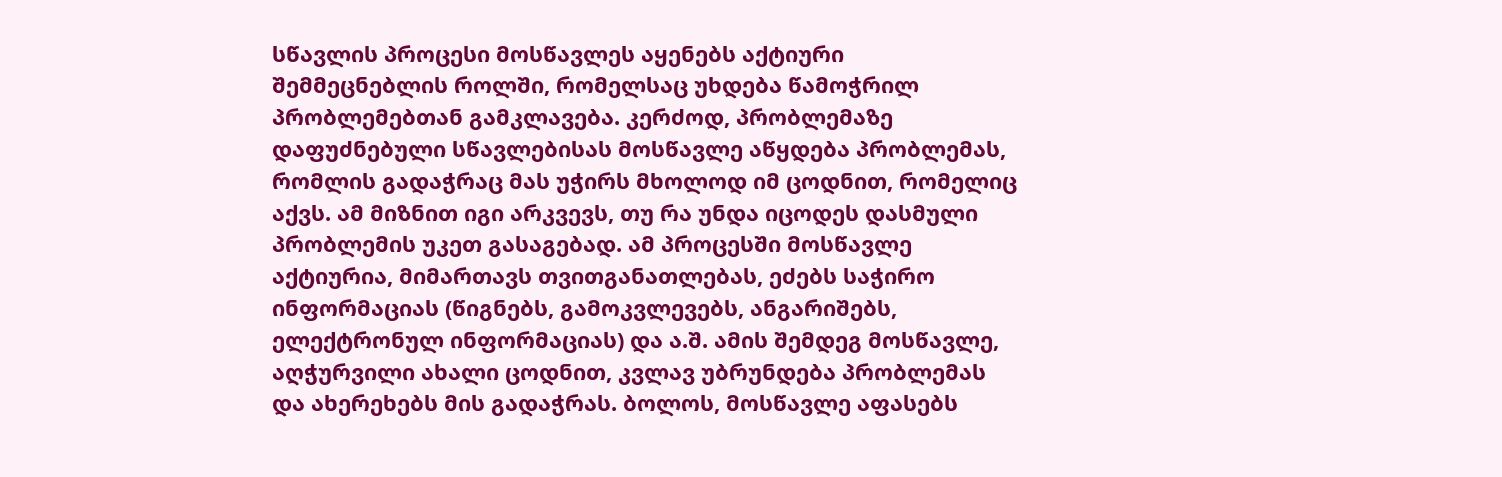სწავლის პროცესი მოსწავლეს აყენებს აქტიური შემმეცნებლის როლში, რომელსაც უხდება წამოჭრილ პრობლემებთან გამკლავება. კერძოდ, პრობლემაზე დაფუძნებული სწავლებისას მოსწავლე აწყდება პრობლემას, რომლის გადაჭრაც მას უჭირს მხოლოდ იმ ცოდნით, რომელიც აქვს. ამ მიზნით იგი არკვევს, თუ რა უნდა იცოდეს დასმული პრობლემის უკეთ გასაგებად. ამ პროცესში მოსწავლე აქტიურია, მიმართავს თვითგანათლებას, ეძებს საჭირო ინფორმაციას (წიგნებს, გამოკვლევებს, ანგარიშებს, ელექტრონულ ინფორმაციას) და ა.შ. ამის შემდეგ მოსწავლე, აღჭურვილი ახალი ცოდნით, კვლავ უბრუნდება პრობლემას და ახერეხებს მის გადაჭრას. ბოლოს, მოსწავლე აფასებს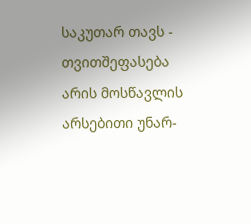საკუთარ თავს - თვითშეფასება არის მოსწავლის არსებითი უნარ-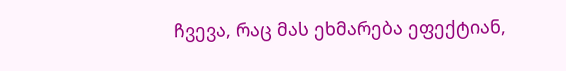ჩვევა, რაც მას ეხმარება ეფექტიან,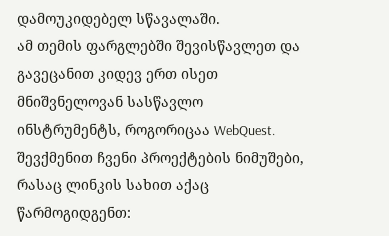დამოუკიდებელ სწავალაში.
ამ თემის ფარგლებში შევისწავლეთ და გავეცანით კიდევ ერთ ისეთ მნიშვნელოვან სასწავლო ინსტრუმენტს, როგორიცაა WebQuest. შევქმენით ჩვენი პროექტების ნიმუშები, რასაც ლინკის სახით აქაც წარმოგიდგენთ: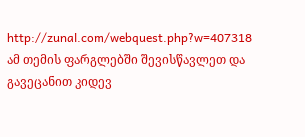http://zunal.com/webquest.php?w=407318
ამ თემის ფარგლებში შევისწავლეთ და გავეცანით კიდევ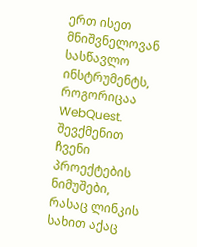ერთ ისეთ მნიშვნელოვან სასწავლო ინსტრუმენტს, როგორიცაა WebQuest. შევქმენით ჩვენი პროექტების ნიმუშები, რასაც ლინკის სახით აქაც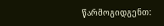წარმოგიდგენთ: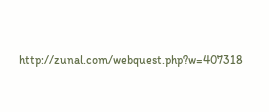http://zunal.com/webquest.php?w=407318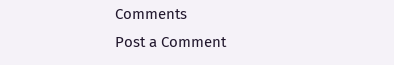Comments
Post a Comment